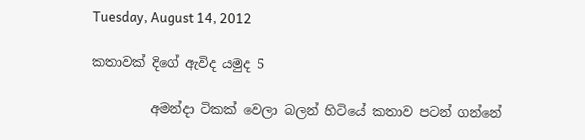Tuesday, August 14, 2012

කතාවක් දිගේ ඇවිද යමුද 5

         අමන්දා ටිකක් වෙලා බලන් හිටියේ කතාව පටන් ගන්නේ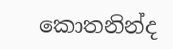කොතනින්ද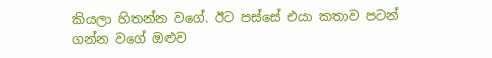කියලා හිතන්න වගේ. ඊට පස්සේ එයා කතාව පටන් ගන්න වගේ ඔළුව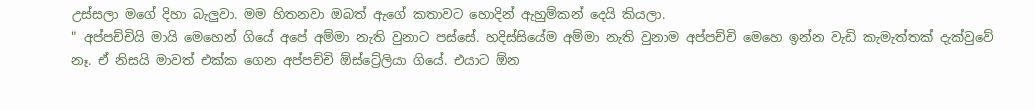උස්සලා මගේ දිහා බැලුවා. මම හිතනවා ඔබත් ඇගේ කතාවට හොදින් ඇහුම්කන් දෙයි කියලා.
" අප්පච්චියි මායි මෙහෙන් ගියේ අපේ අම්මා නැති වුනාට පස්සේ. හදිස්සියේම අම්මා නැති වුනාම අප්පච්චි මෙහෙ ඉන්න වැඩි කැමැත්තක් දැක්වුවේ නෑ. ඒ නිසයි මාවත් එක්ක ගෙන අප්පච්චි ඕස්ට්‍රේලියා ගියේ. එයාට ඕන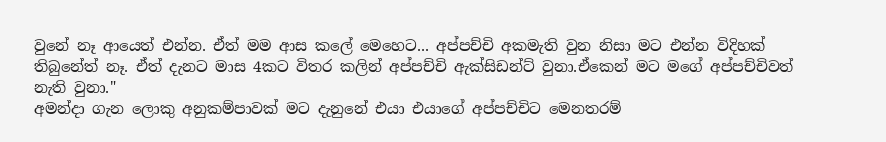වුනේ නෑ ආයෙත් එන්න. ඒත් මම ආස කලේ මෙහෙට... අප්පච්චි අකමැති වුන නිසා මට එන්න විදිහක් තිබුනේත් නෑ. ඒත් දැනට මාස 4කට විතර කලින් අප්පච්චි ඇක්සිඩන්ට් වුනා.ඒකෙන් මට මගේ අප්පච්චිවත් නැති වුනා."
අමන්දා ගැන ලොකු අනුකම්පාවක් මට දැනුනේ එයා එයාගේ අප්පච්චිට මෙනතරම්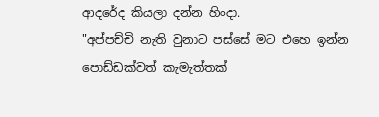ආදරේද කියලා දන්න හිංදා.
"අප්පච්චි නැති වුනාට පස්සේ මට එහෙ ඉන්න පොඩ්ඩක්වත් කැමැත්තක්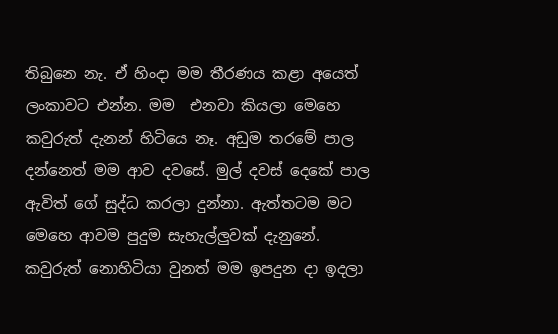තිබුනෙ නැ. ඒ හිංදා මම තීරණය කළා අයෙත් ලංකාවට එන්න. මම  එනවා කියලා මෙහෙ කවුරුත් දැනන් හිටියෙ නෑ. අඩුම තරමේ පාල දන්නෙත් මම ආව දවසේ. මුල් දවස් දෙකේ පාල ඇවිත් ගේ සුද්ධ කරලා දුන්නා. ඇත්තටම මට මෙහෙ ආවම පුදුම සැහැල්ලුවක් දැනුනේ. කවුරුත් නොහිටියා වුනත් මම ඉපදුන දා ඉදලා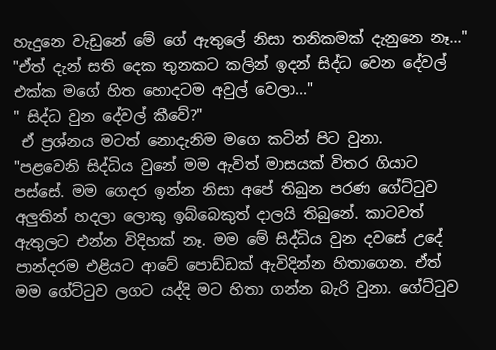හැදුනෙ වැඩුනේ මේ ගේ ඇතුලේ නිසා තනිකමක් දැනුනෙ නෑ..."
"ඒත් දැන් සති දෙක තුනකට කලින් ඉදන් සිද්ධ වෙන දේවල් එක්ක මගේ හිත හොදටම අවුල් වෙලා..."
" සිද්ධ වුන දේවල් කීවේ?"
 ඒ ප්‍රශ්නය මටත් නොදැනිම මගෙ කටින් පිට වුනා.
"පළවෙනි සිද්ධිය වුනේ මම ඇවිත් මාසයක් විතර ගියාට පස්සේ. මම ගෙදර ඉන්න නිසා අපේ තිබුන පරණ ගේට්ටුව අලුතින් හදලා ලොකු ඉබ්බෙකුත් දාලයි තිබුනේ. කාටවත් ඇතුලට එන්න විදිහක් නෑ. මම මේ සිද්ධිය වුන දවසේ උදේ පාන්දරම එළියට ආවේ පොඩ්ඩක් ඇවිදින්න හිතාගෙන. ඒත් මම ගේට්ටුව ලගට යද්දි මට හිතා ගන්න බැරි වුනා. ගේට්ටුව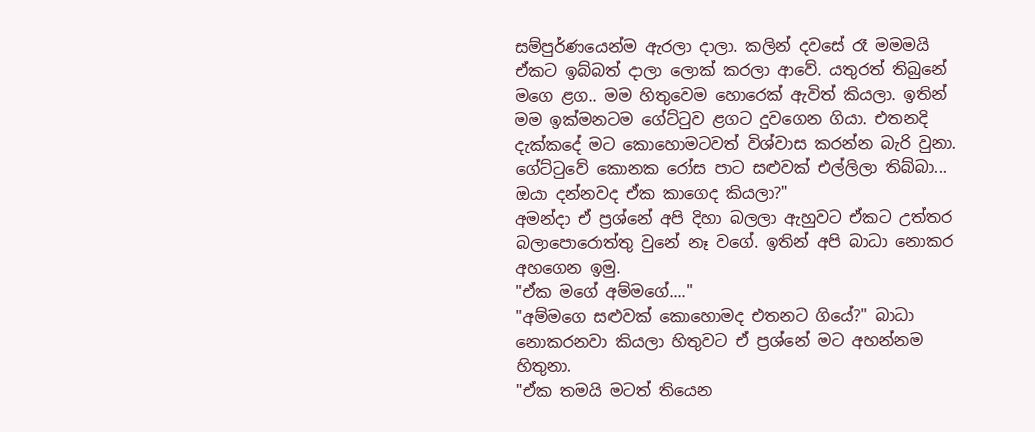සම්පුර්ණයෙන්ම ඇරලා දාලා. කලින් දවසේ රෑ මමමයි ඒකට ඉබ්බත් දාලා ලොක් කරලා ආවේ. යතුරත් තිබුනේ මගෙ ළග.. මම හිතුවෙම හොරෙක් ඇවිත් කියලා. ඉතින් මම ඉක්මනටම ගේට්ටුව ළගට දුවගෙන ගියා. එතනදි දැක්කදේ මට කොහොමටවත් විශ්වාස කරන්න බැරි වුනා. ගේට්ටුවේ කොනක රෝස පාට සළුවක් එල්ලිලා තිබ්බා... ඔයා දන්නවද ඒක කාගෙද කියලා?"
අමන්දා ඒ ප්‍රශ්නේ අපි දිහා බලලා ඇහුවට ඒකට උත්තර බලාපොරොත්තු වුනේ නෑ වගේ. ඉතින් අපි බාධා නොකර අහගෙන ඉමු.
"ඒක මගේ අම්මගේ...."
"අම්මගෙ සළුවක් කොහොමද එතනට ගියේ?" බාධා නොකරනවා කියලා හිතුවට ඒ ප්‍රශ්නේ මට අහන්නම හිතුනා.
"ඒක තමයි මටත් තියෙන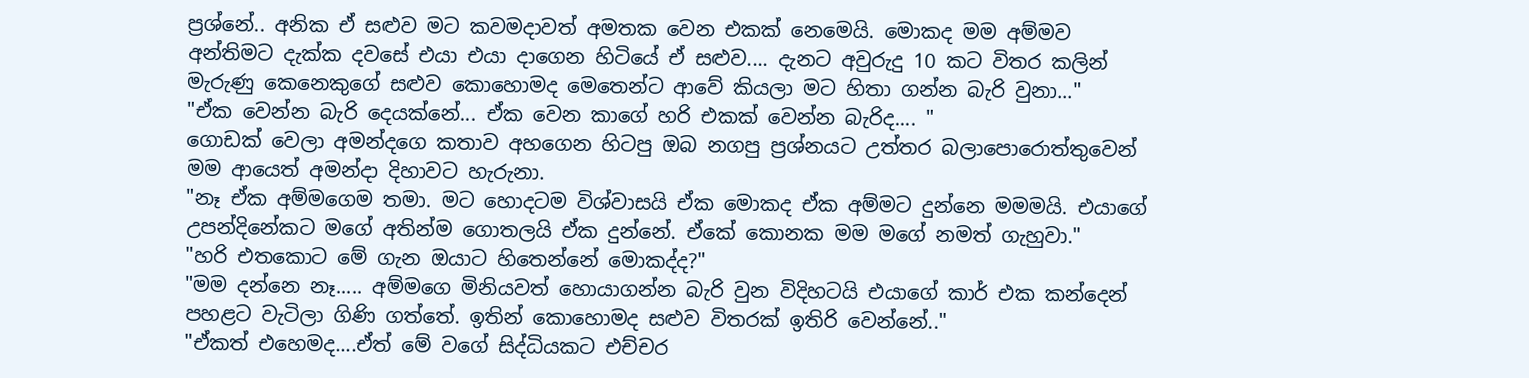ප්‍රශ්නේ.. අනික ඒ සළුව මට කවමදාවත් අමතක වෙන එකක් නෙමෙයි. මොකද මම අම්මව අන්තිමට දැක්ක දවසේ එයා එයා දාගෙන හිටියේ ඒ සළුව.... දැනට අවුරුදු 10 කට විතර කලින් මැරුණු කෙනෙකුගේ සළුව කොහොමද මෙතෙන්ට ආවේ කියලා මට හිතා ගන්න බැරි වුනා..."
"ඒක වෙන්න බැරි දෙයක්නේ... ඒක වෙන කාගේ හරි එකක් වෙන්න බැරිද.... "
ගොඩක් වෙලා අමන්දගෙ කතාව අහගෙන හිටපු ඔබ නගපු ප්‍රශ්නයට උත්තර බලාපොරොත්තුවෙන් මම ආයෙත් අමන්දා දිහාවට හැරුනා.
"නෑ ඒක අම්මගෙම තමා. මට හොදටම විශ්වාසයි ඒක මොකද ඒක අම්මට දුන්නෙ මමමයි. එයාගේ උපන්දිනේකට මගේ අතින්ම ගොතලයි ඒක දුන්නේ. ඒකේ කොනක මම මගේ නමත් ගැහුවා."
"හරි එතකොට මේ ගැන ඔයාට හිතෙන්නේ මොකද්ද?"
"මම දන්නෙ නෑ..... අම්මගෙ මිනියවත් හොයාගන්න බැරි වුන විදිහටයි එයාගේ කාර් එක කන්දෙන් පහළට වැටිලා ගිණි ගත්තේ. ඉතින් කොහොමද සළුව විතරක් ඉතිරි වෙන්නේ.."
"ඒකත් එහෙමද....ඒත් මේ වගේ සිද්ධියකට එච්චර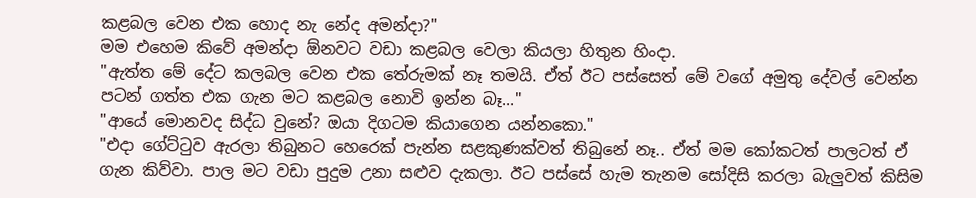කළබල වෙන එක හොද නැ නේද අමන්දා?"
මම එහෙම කිවේ අමන්දා ඕනවට වඩා කළබල වෙලා කියලා හිතුන හිංදා.
"ඇත්ත මේ දේට කලබල වෙන එක තේරුමක් නෑ තමයි. ඒත් ඊට පස්සෙත් මේ වගේ අමුතු දේවල් වෙන්න පටන් ගත්ත එක ගැන මට කළබල නොවි ඉන්න බෑ..."
"ආයේ මොනවද සිද්ධ වුනේ? ඔයා දිගටම කියාගෙන යන්නකො."
"එදා ගේට්ටුව ඇරලා තිබුනට හෙරෙක් පැන්න සළකුණක්වත් තිබුනේ නෑ.. ඒත් මම කෝකටත් පාලටත් ඒ ගැන කිව්වා. පාල මට වඩා පුදුම උනා සළුව දැකලා. ඊට පස්සේ හැම තැනම සෝදිසි කරලා බැලුවත් කිසිම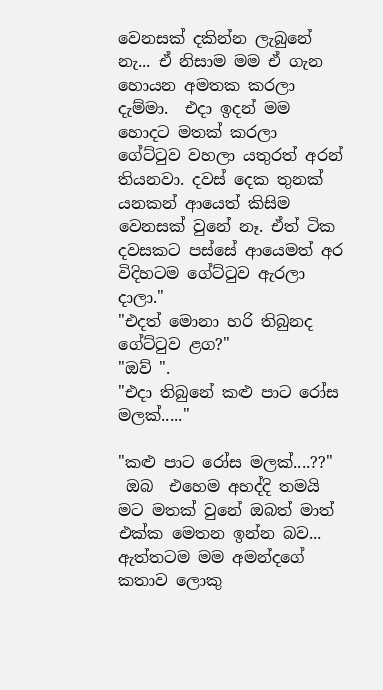වෙනසක් දකින්න ලැබුනේ නැ... ඒ නිසාම මම ඒ ගැන හොයන අමතක කරලා දැම්මා.  එදා ඉදන් මම හොදට මතක් කරලා ගේට්ටුව වහලා යතුරත් අරන් තියනවා. දවස් දෙක තුනක් යනකන් ආයෙත් කිසිම වෙනසක් වුනේ නෑ. ඒත් ටික දවසකට පස්සේ ආයෙමත් අර විදිහටම ගේට්ටුව ඇරලා දාලා."
"එදත් මොනා හරි තිබුනද ගේට්ටුව ළග?"
"ඔව් ".
"එදා තිබුනේ කළු පාට රෝස මලක්....."

"කළු පාට රෝස මලක්....??"
 ඔබ  එහෙම අහද්දි තමයි මට මතක් වුනේ ඔබත් මාත් එක්ක මෙතන ඉන්න බව... ඇත්තටම මම අමන්දගේ කතාව ලොකු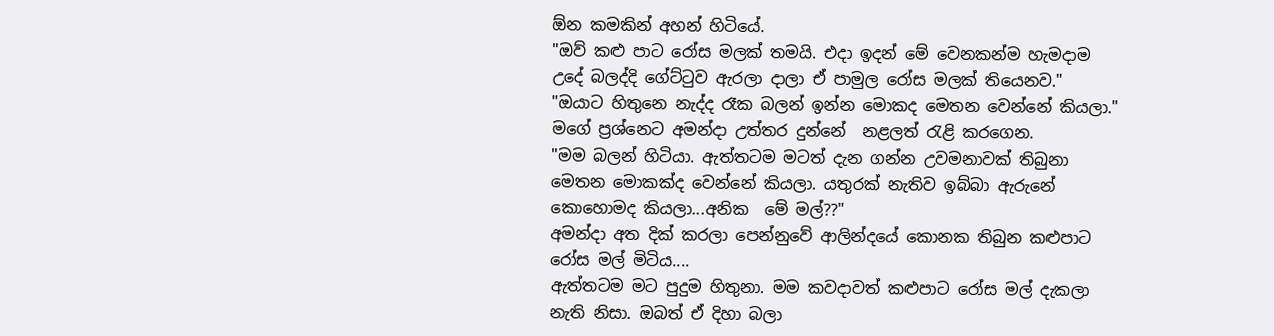ඕන කමකින් අහන් හිටියේ.
"ඔව් කළු පාට රෝස මලක් තමයි. එදා ඉදන් මේ වෙනකන්ම හැමදාම උදේ බලද්දි ගේට්ටුව ඇරලා දාලා ඒ පාමුල රෝස මලක් තියෙනව."
"ඔයාට හිතුනෙ නැද්ද රෑක බලන් ඉන්න මොකද මෙතන වෙන්නේ කියලා."
මගේ ප්‍රශ්නෙට අමන්දා උත්තර දුන්නේ  නළලත් රැළි කරගෙන.
"මම බලන් හිටියා. ඇත්තටම මටත් දැන ගන්න උවමනාවක් තිබුනා මෙතන මොකක්ද වෙන්නේ කියලා. යතුරක් නැතිව ඉබ්බා ඇරුනේ කොහොමද කියලා...අනික  මේ මල්??"
අමන්දා අත දික් කරලා පෙන්නුවේ ආලින්දයේ කොනක තිබුන කළුපාට රෝස මල් මිටිය....
ඇත්තටම මට පුදුම හිතුනා. මම කවදාවත් කළුපාට රෝස මල් දැකලා නැති නිසා. ඔබත් ඒ දිහා බලා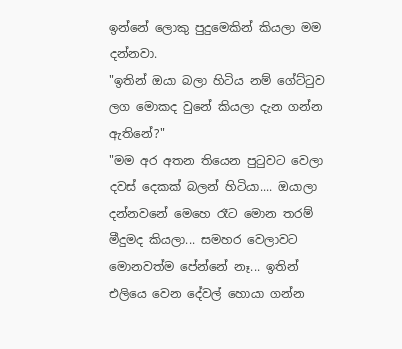ඉන්නේ ලොකු පුදුමෙකින් කියලා මම දන්නවා.
"ඉතින් ඔයා බලා හිටිය නම් ගේට්ටුව ලග මොකද වුනේ කියලා දැන ගන්න ඇතිනේ?"
"මම අර අතන තියෙන පුටුවට වෙලා  දවස් දෙකක් බලන් හිටියා.... ඔයාලා දන්නවනේ මෙහෙ රෑට මොන තරම් මීදුමද කියලා... සමහර වෙලාවට මොනවත්ම පේන්නේ නෑ... ඉතින් එලියෙ වෙන දේවල් හොයා ගන්න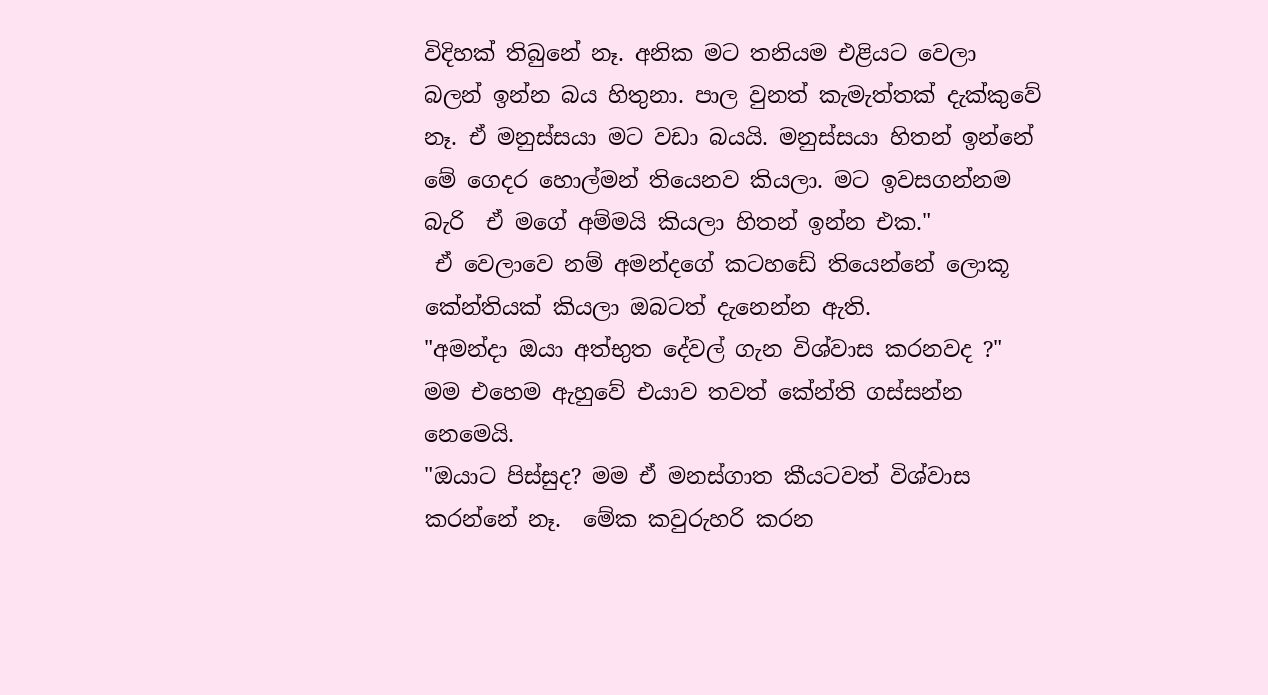විදිහක් තිබුනේ නෑ. අනික මට තනියම එළියට වෙලා බලන් ඉන්න බය හිතුනා. පාල වුනත් කැමැත්තක් දැක්කුවේ නෑ. ඒ මනුස්සයා මට වඩා බයයි. මනුස්සයා හිතන් ඉන්නේ  මේ ගෙදර හොල්මන් තියෙනව කියලා. මට ඉවසගන්නම බැරි  ඒ මගේ අම්මයි කියලා හිතන් ඉන්න එක."
 ඒ වෙලාවෙ නම් අමන්දගේ කටහඩේ තියෙන්නේ ලොකූ කේන්තියක් කියලා ඔබටත් දැනෙන්න ඇති.
"අමන්දා ඔයා අත්භුත දේවල් ගැන විශ්වාස කරනවද ?" මම එහෙම ඇහුවේ එයාව තවත් කේන්ති ගස්සන්න නෙමෙයි.
"ඔයාට පිස්සුද? මම ඒ මනස්ගාත කීයටවත් විශ්වාස කරන්නේ නෑ.  මේක කවුරුහරි කරන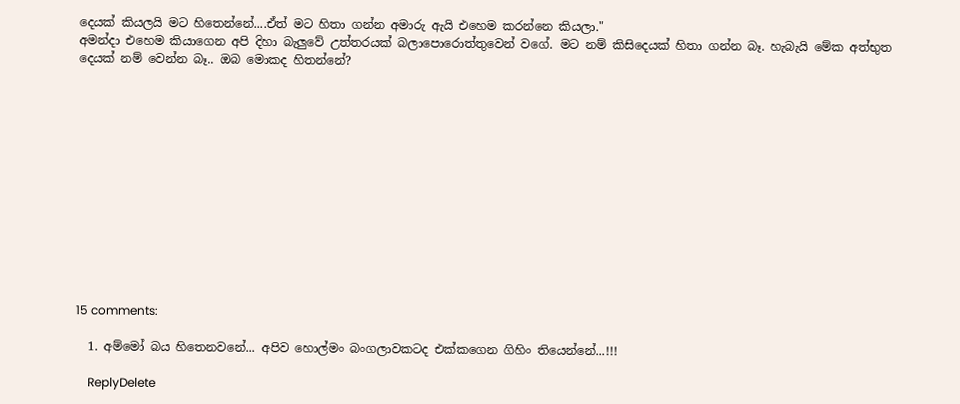දෙයක් කියලයි මට හිතෙන්නේ....ඒත් මට හිතා ගන්න අමාරු ඇයි එහෙම කරන්නෙ කියලා."
අමන්දා එහෙම කියාගෙන අපි දිහා බැලුවේ උත්තරයක් බලාපොරොත්තුවෙන් වගේ. මට නම් කිසිදෙයක් හිතා ගන්න බෑ. හැබැයි මේක අත්භුත දෙයක් නම් වෙන්න බෑ.. ඔබ මොකද හිතන්නේ?













15 comments:

  1. අම්මෝ බය හිතෙනවනේ... අපිව හොල්මං බංගලාවකටද එක්කගෙන ගිහිං තියෙන්නේ...!!!

    ReplyDelete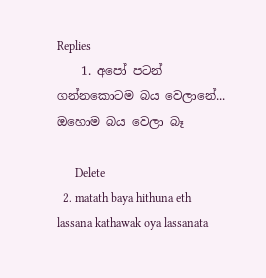Replies
    1. අපෝ පටන් ගන්නකොටම බය වෙලානේ... ඔහොම බය වෙලා බෑ

      Delete
  2. matath baya hithuna eth lassana kathawak oya lassanata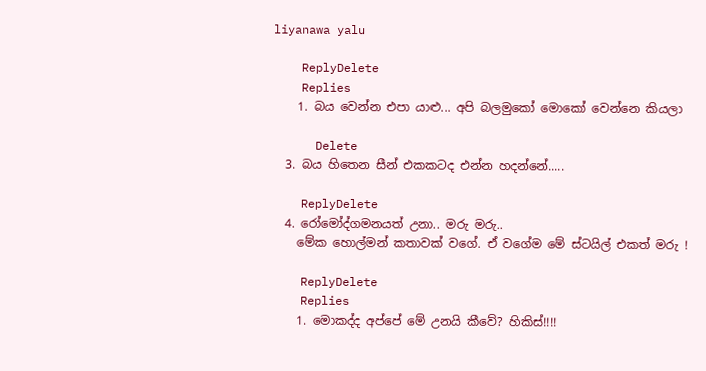liyanawa yalu

    ReplyDelete
    Replies
    1. බය වෙන්න එපා යාළු... අපි බලමුකෝ මොකෝ වෙන්නෙ කියලා

      Delete
  3. බය හිතෙන සීන් එකකටද එන්න හදන්නේ.....

    ReplyDelete
  4. රෝමෝද්ගමනයත් උනා.. මරු මරු..
    මේක හොල්මන් කතාවක් වගේ. ඒ වගේම මේ ස්ටයිල් එකත් මරු !

    ReplyDelete
    Replies
    1. මොකද්ද අප්පේ මේ උනයි කීවේ? හිකිස්!!!!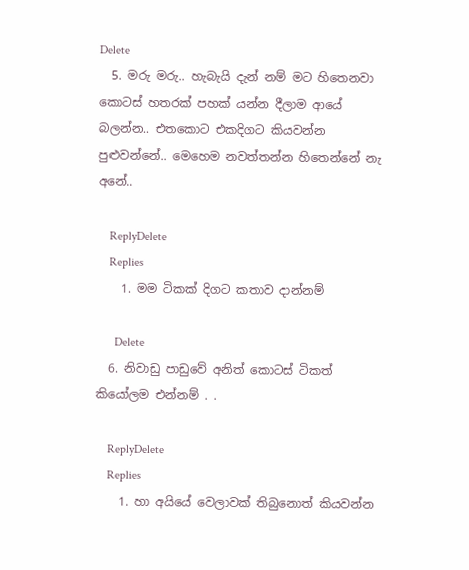Delete
  5. මරු මරු.. හැබැයි දැන් නම් මට හිතෙනවා කොටස් හතරක් පහක් යන්න දීලාම ආයේ බලන්න.. එතකොට එකදිගට කියවන්න පුළුවන්නේ.. මෙහෙම නවත්තන්න හිතෙන්නේ නැ අනේ..

    ReplyDelete
    Replies
    1. මම ටිකක් දිගට කතාව දාන්නම්

      Delete
  6. නිවාඩු පාඩුවේ අනිත් කොටස් ටිකත් කියෝලම එන්නම් . .

    ReplyDelete
    Replies
    1. හා අයියේ වෙලාවක් තිබුනොත් කියවන්න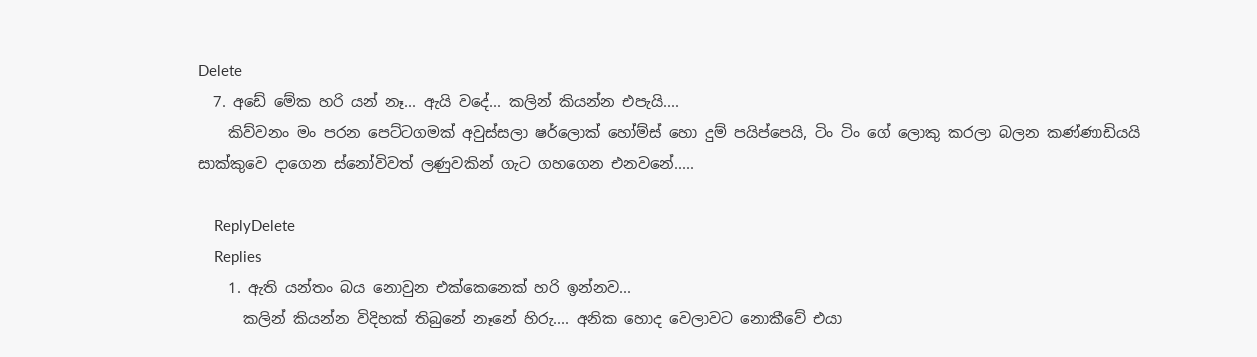Delete
  7. අඩේ මේක හරි යන් නෑ... ඇයි වදේ... කලින් කියන්න එපැයි....
    කිව්වනං මං පරන පෙට්ටගමක් අවුස්සලා ෂර්ලොක් හෝම්ස් හො දුම් පයිප්පෙයි, ටිං ටිං ගේ ලොකු කරලා බලන කණ්ණාඩියයි සාක්කුවෙ දාගෙන ස්නෝවිවත් ලණුවකින් ගැට ගහගෙන එනවනේ.....

    ReplyDelete
    Replies
    1. ඇති යන්තං බය නොවුන එක්කෙනෙක් හරි ඉන්නව...
      කලින් කියන්න විදිහක් තිබුනේ නෑනේ හිරු.... අනික හොද වෙලාවට නොකීවේ එයා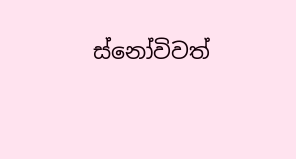ස්නෝවිවත්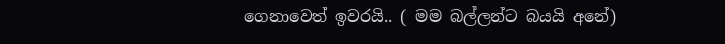ගෙනාවෙත් ඉවරයි.. ( මම බල්ලන්ට බයයි අනේ)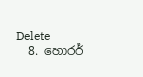Delete
  8. හොරර්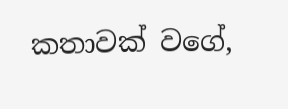කතාවක් වගේ,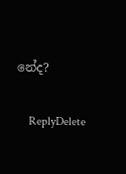නේද?

    ReplyDelete